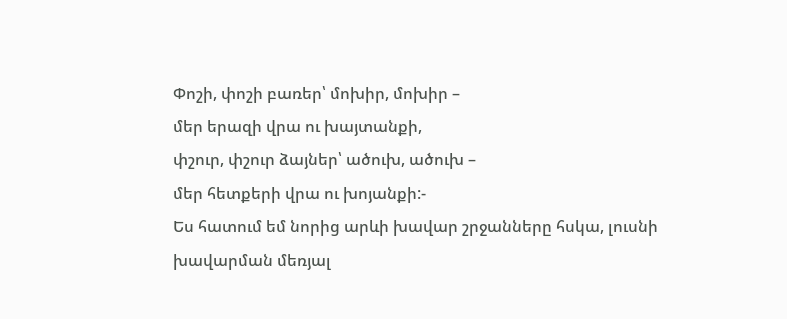Փոշի, փոշի բառեր՝ մոխիր, մոխիր –
մեր երազի վրա ու խայտանքի,
փշուր, փշուր ձայներ՝ ածուխ, ածուխ –
մեր հետքերի վրա ու խոյանքի:-
Ես հատում եմ նորից արևի խավար շրջանները հսկա, լուսնի
խավարման մեռյալ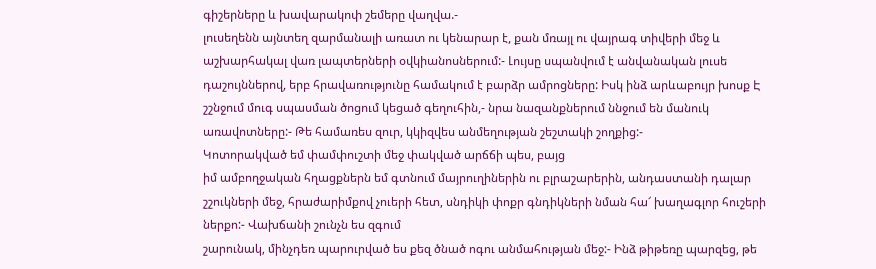գիշերները և խավարակոփ շեմերը վաղվա.-
լուսեղենն այնտեղ զարմանալի առատ ու կենարար է, քան մռայլ ու վայրագ տիվերի մեջ և աշխարհակալ վառ լապտերների օվկիանոսներում:- Լույսը սպանվում է անվանական լուսե դաշույններով, երբ հրավառությունը համակում է բարձր ամրոցները: Իսկ ինձ արևաբույր խոսք Է շշնջում մուգ սպասման ծոցում կեցած գեղուհին,- նրա նազանքներում ննջում են մանուկ առավոտները:- Թե համառես զուր, կկիզվես անմեղության շեշտակի շողքից:-
Կոտորակված եմ փամփուշտի մեջ փակված արճճի պես, բայց
իմ ամբողջական հղացքներն եմ գտնում մայրուղիներին ու բլրաշարերին, անդաստանի դալար շշուկների մեջ, հրաժարիմքով չուերի հետ, սնդիկի փոքր գնդիկների նման հա՜ խաղագլոր հուշերի ներքո:- Վախճանի շունչն ես զգում
շարունակ, մինչդեռ պարուրված ես քեզ ծնած ոգու անմահության մեջ:- Ինձ թիթեռը պարզեց, թե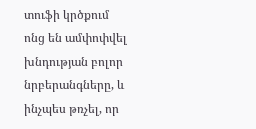տուֆի կրծքում ոնց են ամփոփվել խնդության բոլոր նրբերանգները, և ինչպես թռչել, որ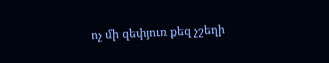ոչ մի զեփյուռ քեզ չշեղի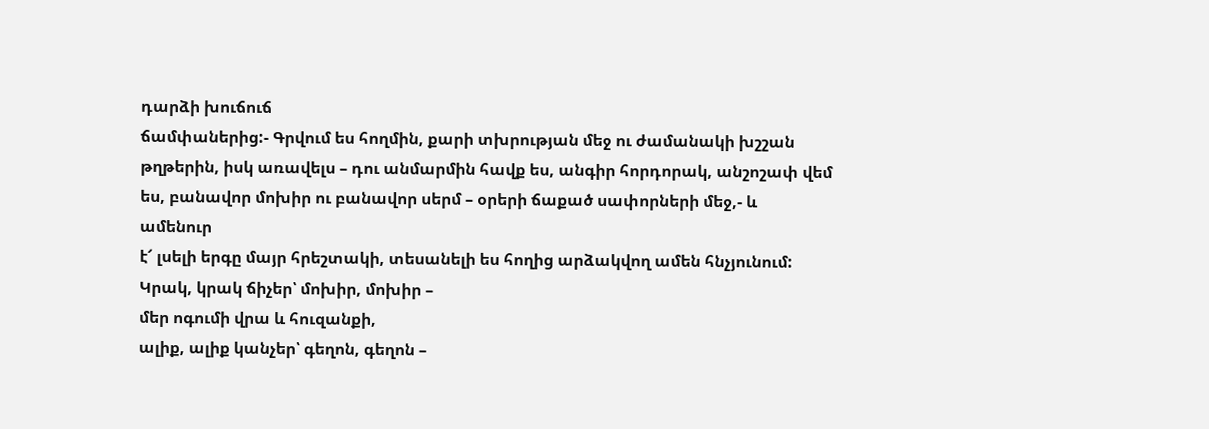դարձի խուճուճ
ճամփաներից:- Գրվում ես հողմին, քարի տխրության մեջ ու ժամանակի խշշան թղթերին, իսկ առավելս – դու անմարմին հավք ես, անգիր հորդորակ, անշոշափ վեմ ես, բանավոր մոխիր ու բանավոր սերմ – օրերի ճաքած սափորների մեջ,- և ամենուր
է՜ լսելի երգը մայր հրեշտակի, տեսանելի ես հողից արձակվող ամեն հնչյունում:
Կրակ, կրակ ճիչեր՝ մոխիր, մոխիր –
մեր ոգումի վրա և հուզանքի,
ալիք, ալիք կանչեր՝ գեղոն, գեղոն –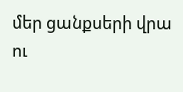մեր ցանքսերի վրա ու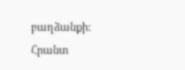բաղձանքի:
Հրանտ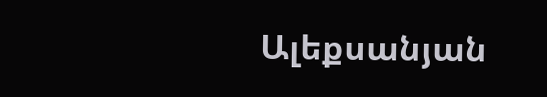Ալեքսանյան